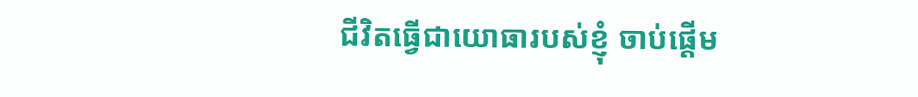ជីវិតធ្វើជាយោធារបស់ខ្ញុំ ចាប់ផ្ដើម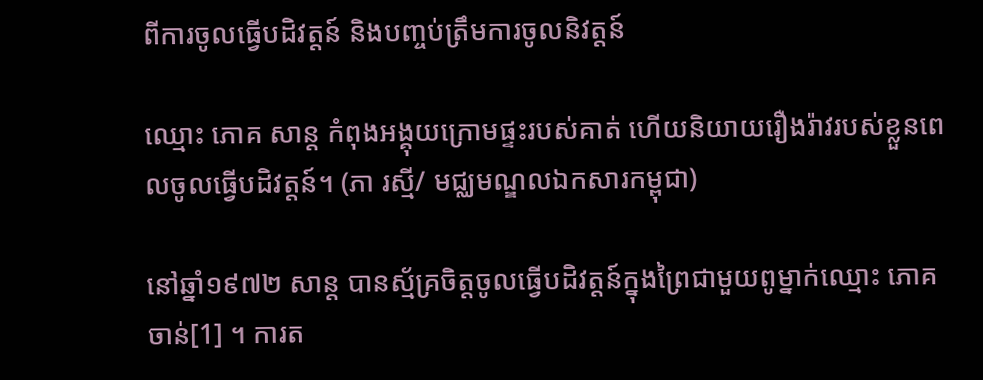ពីការចូលធ្វើបដិវត្តន៍ និងបញ្ចប់ត្រឹមការចូលនិវត្តន៍

ឈ្មោះ ភោគ សាន្ត កំពុងអង្គុយក្រោមផ្ទះរបស់គាត់ ហើយនិយាយរឿងរ៉ាវរបស់ខ្លួនពេលចូលធ្វើបដិវត្តន៍។ (ភា រស្មី/ មជ្ឈមណ្ឌលឯកសារកម្ពុជា)

នៅឆ្នាំ១៩៧២ សាន្ត បានស្ម័គ្រចិត្តចូលធ្វើបដិវត្តន៍ក្នុងព្រៃជាមួយពូម្នាក់ឈ្មោះ ភោគ ចាន់[1] ។ ការត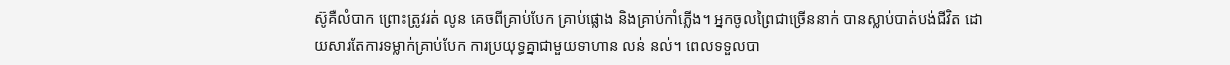ស៊ូគឺលំបាក ព្រោះត្រូវរត់ លូន គេចពីគ្រាប់បែក គ្រាប់ផ្លោង និងគ្រាប់កាំភ្លើង។ អ្នកចូលព្រៃជាច្រើននាក់ បានស្លាប់បាត់បង់ជីវិត ដោយសារតែការទម្លាក់គ្រាប់បែក ការប្រយុទ្ធគ្នាជាមួយទាហាន លន់ នល់។ ពេលទទួលបា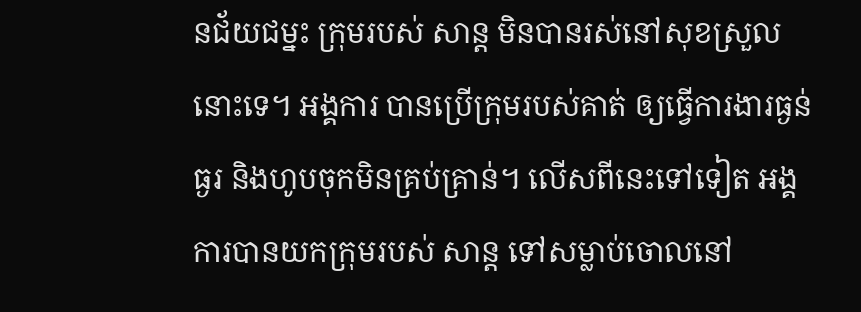នជ័យជម្នះ ក្រុមរបស់ សាន្ត មិនបានរស់នៅសុខស្រួលនោះទេ។ អង្គការ បានប្រើក្រុមរបស់គាត់ ឲ្យធ្វើការងារធ្ងន់ធ្ងរ និងហូបចុកមិនគ្រប់គ្រាន់។ លើសពីនេះទៅទៀត អង្គការបានយកក្រុមរបស់ សាន្ត ទៅសម្លាប់ចោលនៅ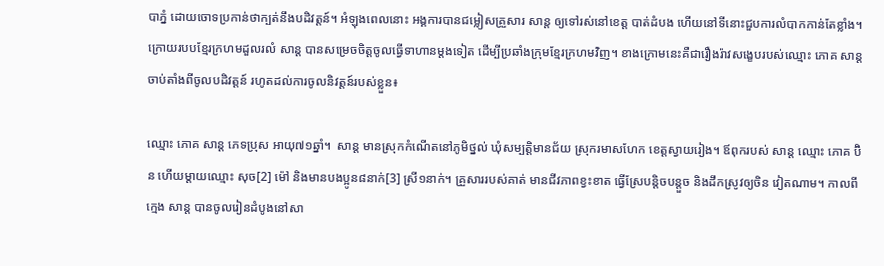បាភ្នំ ដោយចោទប្រកាន់ថាក្បត់នឹងបដិវត្តន៍។ អំឡុងពេលនោះ អង្គការបានជម្លៀសគ្រួសារ សាន្ត ឲ្យទៅរស់នៅខេត្ត បាត់ដំបង ហើយនៅទីនោះជួបការលំបាកកាន់តែខ្លាំង។ ក្រោយរបបខ្មែរក្រហមដួលរលំ សាន្ត បានសម្រេចចិត្តចូលធ្វើទាហានម្ដងទៀត ដើម្បីប្រឆាំងក្រុមខ្មែរក្រហមវិញ។ ខាងក្រោមនេះគឺជារឿងរ៉ាវសង្ខេបរបស់ឈ្មោះ ភោគ សាន្ត ចាប់តាំងពីចូលបដិវត្តន៍ រហូតដល់ការចូលនិវត្តន៍របស់ខ្លួន៖

ឈ្មោះ ភោគ សាន្ត ភេទប្រុស អាយុ៧១ឆ្នាំ។  សាន្ត មានស្រុកកំណើតនៅភូមិថ្នល់ ឃុំសម្បត្តិមានជ័យ ស្រុករមាសហែក ខេត្តស្វាយរៀង។ ឪពុករបស់ សាន្ត ឈ្មោះ ភោគ ប៊ិន ហើយម្ដាយឈ្មោះ សុច[2] ម៉ៅ និងមានបងប្អូន៨នាក់[3] ស្រី១នាក់។ គ្រួសាររបស់គាត់ មានជីវភាពខ្វះខាត ធ្វើស្រែបន្តិចបន្តួច និងដឹកស្រូវឲ្យចិន វៀតណាម។ កាលពីក្មេង សាន្ត បានចូលរៀនដំបូងនៅសា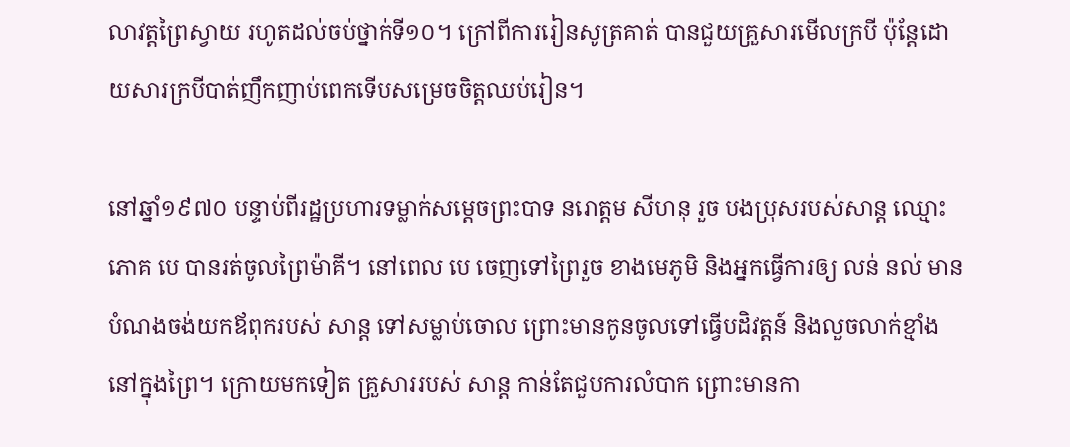លាវត្តព្រៃស្វាយ រហូតដល់ចប់ថ្នាក់ទី១០។ ក្រៅពីការរៀនសូត្រគាត់ បានជួយគ្រួសារមើលក្របី ប៉ុន្តែដោយសារក្របីបាត់ញឹកញាប់ពេកទើបសម្រេចចិត្តឈប់រៀន។

នៅឆ្នាំ១៩៧០ បន្ទាប់ពីរដ្ឋប្រហារទម្លាក់សម្ដេចព្រះបាទ នរោត្តម សីហនុ រួច បងប្រុសរបស់សាន្ត ឈ្មោះ ភោគ បេ បានរត់ចូលព្រៃម៉ាគី។ នៅពេល បេ ចេញទៅព្រៃរួច ខាងមេភូមិ និងអ្នកធ្វើការឲ្យ លន់ នល់ មានបំណងចង់យកឪពុករបស់ សាន្ត ទៅសម្លាប់ចោល ព្រោះមានកូនចូលទៅធ្វើបដិវត្តន៍ និងលួចលាក់ខ្មាំងនៅក្នុងព្រៃ។ ក្រោយមកទៀត គ្រួសាររបស់ សាន្ត កាន់តែជួបការលំបាក ព្រោះមានកា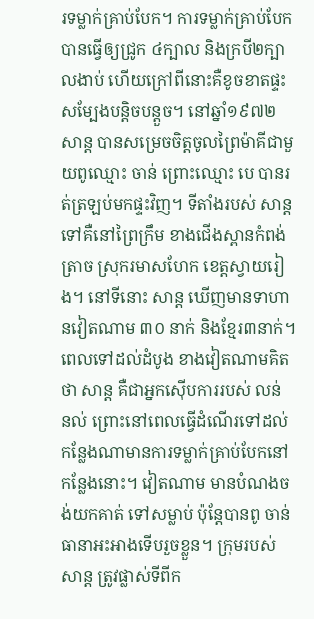រទម្លាក់គ្រាប់បែក។ ការទម្លាក់គ្រាប់បែកបានធ្វើឲ្យជ្រូក ៤ក្បាល និងក្របី២ក្បាលងាប់ ហើយក្រៅពីនោះគឺខូចខាតផ្ទះសម្បែងបន្តិចបន្តួច។ នៅឆ្នាំ១៩៧២ សាន្ត បានសម្រេចចិត្តចូលព្រៃម៉ាគីជាមួយពូឈ្មោះ ចាន់ ព្រោះឈ្មោះ បេ បានរត់ត្រឡប់មកផ្ទះវិញ។ ទីតាំងរបស់ សាន្ត ទៅគឺនៅព្រៃក្រឹម ខាងជើងស្ពានកំពង់ត្រាច ស្រុករមាសហែក ខេត្តស្វាយរៀង។ នៅទីនោះ សាន្ត ឃើញមានទាហានវៀតណាម ៣០ នាក់ និងខ្មែរ៣នាក់។ ពេលទៅដល់ដំបូង ខាងវៀតណាមគិតថា សាន្ត គឺជាអ្នកស៊ើបការរបស់ លន់ នល់ ព្រោះនៅពេលធ្វើដំណើរទៅដល់កន្លែងណាមានការទម្លាក់គ្រាប់បែកនៅកន្លែងនោះ។ វៀតណាម មានបំណងចង់យកគាត់ ទៅសម្លាប់ ប៉ុន្តែបានពូ ចាន់ ធានាអះអាងទើបរួចខ្លួន។ ក្រុមរបស់ សាន្ត ត្រូវផ្លាស់ទីពីក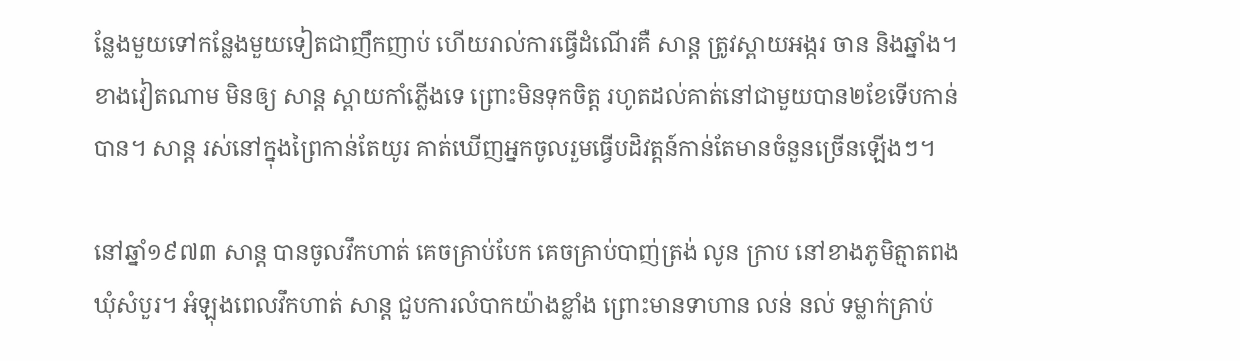ន្លែងមួយទៅកន្លែងមួយទៀតជាញឹកញាប់ ហើយរាល់ការធ្វើដំណើរគឺ សាន្ត ត្រូវស្ពាយអង្ករ ចាន និងឆ្នាំង។ ខាងវៀតណាម មិនឲ្យ សាន្ត ស្ពាយកាំភ្លើងទេ ព្រោះមិនទុកចិត្ត រហូតដល់គាត់នៅជាមួយបាន២ខែទើបកាន់បាន។ សាន្ត រស់នៅក្នុងព្រៃកាន់តែយូរ គាត់ឃើញអ្នកចូលរួមធ្វើបដិវត្តន៍កាន់តែមានចំនួនច្រើនឡើងៗ។

នៅឆ្នាំ១៩៧៣ សាន្ត បានចូលវឹកហាត់ គេចគ្រាប់បែក គេចគ្រាប់បាញ់ត្រង់ លូន ក្រាប នៅខាងភូមិត្មាតពង ឃុំសំបួរ។ អំឡុងពេលវឹកហាត់ សាន្ត ជួបការលំបាកយ៉ាងខ្លាំង ព្រោះមានទាហាន លន់ នល់ ទម្លាក់គ្រាប់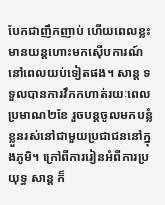បែកជាញឹកញាប់ ហើយពេលខ្លះមានយន្តហោះមកស៊ើបការណ៍នៅពេលយប់ទៀតផង។ សាន្ត ទទួលបានការវឹកកហាត់រយៈពេលប្រមាណ២ខែ រួចបន្តចូលមកបន្លំខ្លួនរស់នៅជាមួយប្រជាជននៅក្នុងភូមិ។ ក្រៅពីការរៀនអំពីការប្រយុទ្ធ សាន្ត ក៏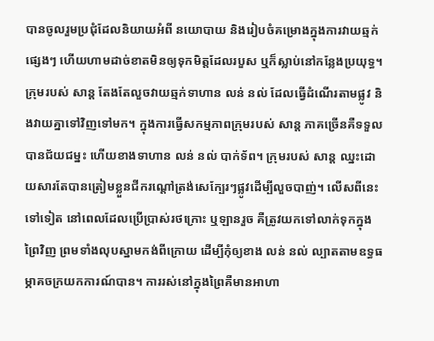បានចូលរួមប្រជុំដែលនិយាយអំពី នយោបាយ និងរៀបចំគម្រោងក្នុងការវាយឆ្មក់ផ្សេងៗ ហើយហាមដាច់ខាតមិនឲ្យទុកមិត្តដែលរបួស ឬក៏ស្លាប់នៅកន្លែងប្រយុទ្ធ។ ក្រុមរបស់ សាន្ត តែងតែលួចវាយឆ្មក់ទាហាន លន់ នល់ ដែលធ្វើដំណើរតាមផ្លូវ និងវាយគ្នាទៅវិញទៅមក។ ក្នុងការធ្វើសកម្មភាពក្រុមរបស់ សាន្ត ភាគច្រើនគឺទទួលបានជ័យជម្នះ ហើយខាងទាហាន លន់ នល់ បាក់ទ័ព។ ក្រុមរបស់ សាន្ត ឈ្នះដោយសារតែបានត្រៀមខ្លួនជីករណ្ដៅត្រង់សេក្បែរៗផ្លូវដើម្បីលួចបាញ់។ លើសពីនេះទៅទៀត នៅពេលដែលប្រើប្រាស់រថក្រោះ ឬឡានរួច គឺត្រូវយកទៅលាក់ទុកក្នុងព្រៃវិញ ព្រមទាំងលុបស្នាមកង់ពីក្រោយ ដើម្បីកុំឲ្យខាង លន់ នល់ ល្បាតតាមឧទ្ធធម្ភាគចក្រយកការណ៍បាន។ ការរស់នៅក្នុងព្រៃគឺមានអាហា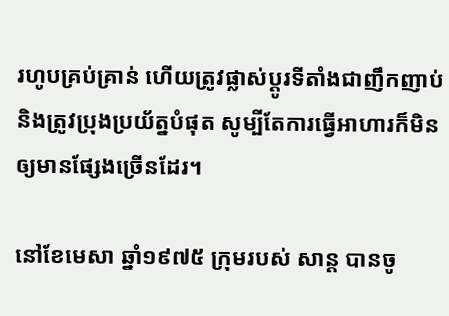រហូបគ្រប់គ្រាន់ ហើយត្រូវផ្លាស់ប្ដូរទីតាំងជាញឹកញាប់ និងត្រូវប្រុងប្រយ័ត្នបំផុត សូម្បីតែការធ្វើអាហារក៏មិនឲ្យមានផ្សែងច្រើនដែរ។

នៅខែមេសា ឆ្នាំ១៩៧៥ ក្រុមរបស់ សាន្ត បានចូ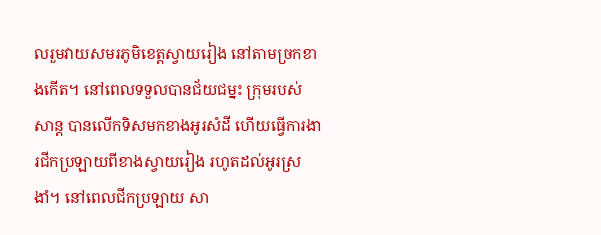លរួមវាយសមរភូមិខេត្តស្វាយរៀង នៅតាមច្រកខាងកើត។ នៅពេលទទួលបានជ័យជម្នះ ក្រុមរបស់ សាន្ត បានលើកទិសមកខាងអូរសំដី ហើយធ្វើការងារជីកប្រឡាយពីខាងស្វាយរៀង រហូតដល់អូរស្រងាំ។ នៅពេលជីកប្រឡាយ សា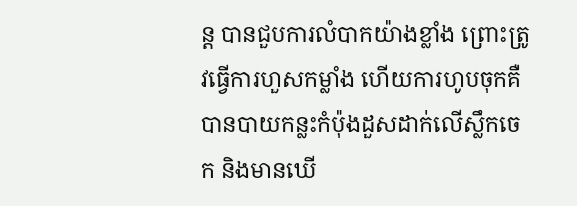ន្ត បានជួបការលំបាកយ៉ាងខ្លាំង ព្រោះត្រូវធ្វើការហួសកម្លាំង ហើយការហូបចុកគឺ បានបាយកន្លះកំប៉ុងដួសដាក់លើស្លឹកចេក និងមានឃើ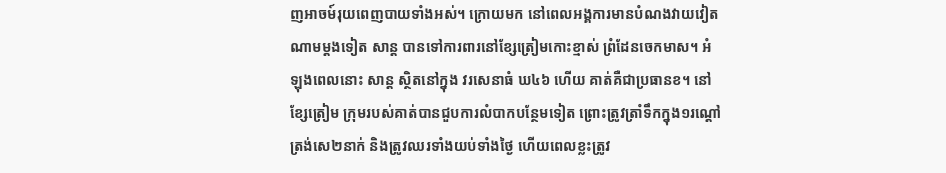ញអាចម៍រុយពេញបាយទាំងអស់។ ក្រោយមក នៅពេលអង្គការមានបំណងវាយវៀតណាមម្ដងទៀត សាន្ត បានទៅការពារនៅខ្សែត្រៀមកោះខ្មាស់ ព្រំដែនចេកមាស។ អំឡុងពេលនោះ សាន្ត ស្ថិតនៅក្នុង វរសេនាធំ ឃ៤៦ ហើយ គាត់គឺជាប្រធានខ។ នៅខ្សែត្រៀម ក្រុមរបស់គាត់បានជួបការលំបាកបន្ថែមទៀត ព្រោះត្រូវត្រាំទឹកក្នុង១រណ្ដៅត្រង់សេ២នាក់ និងត្រូវឈរទាំងយប់ទាំងថ្ងៃ ហើយពេលខ្លះត្រូវ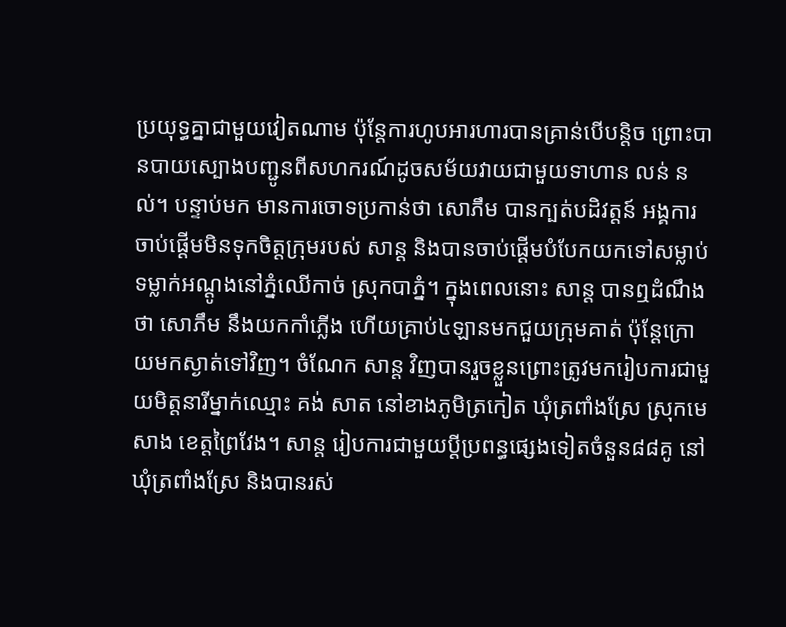ប្រយុទ្ធគ្នាជាមួយវៀតណាម ប៉ុន្តែការហូបអារហារបានគ្រាន់បើបន្តិច ព្រោះបានបាយស្បោងបញ្ជូនពីសហករណ៍ដូចសម័យវាយជាមួយទាហាន លន់ នល់។ បន្ទាប់មក មានការចោទប្រកាន់ថា សោភឹម បានក្បត់បដិវត្តន៍ អង្គការចាប់ផ្ដើមមិនទុកចិត្តក្រុមរបស់ សាន្ត និងបានចាប់ផ្ដើមបំបែកយកទៅសម្លាប់ទម្លាក់អណ្ដូងនៅភ្នំឈើកាច់ ស្រុកបាភ្នំ។ ក្នុងពេលនោះ សាន្ត បានឮដំណឹងថា សោភឹម នឹងយកកាំភ្លើង ហើយគ្រាប់៤ឡានមកជួយក្រុមគាត់ ប៉ុន្តែក្រោយមកស្ងាត់ទៅវិញ។ ចំណែក សាន្ត វិញបានរួចខ្លួនព្រោះត្រូវមករៀបការជាមួយមិត្តនារីម្នាក់ឈ្មោះ គង់ សាត នៅខាងភូមិត្រកៀត ឃុំត្រពាំងស្រែ ស្រុកមេសាង ខេត្តព្រៃវែង។ សាន្ត រៀបការជាមួយប្ដីប្រពន្ធផ្សេងទៀតចំនួន៨៨គូ នៅឃុំត្រពាំងស្រែ និងបានរស់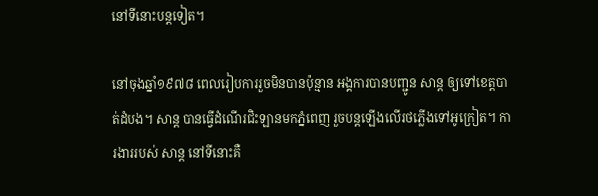នៅទីនោះបន្តទៀត។

នៅចុងឆ្នាំ១៩៧៨ ពេលរៀបការរួចមិនបានប៉ុន្មាន អង្គការបានបញ្ជូន សាន្ត ឲ្យទៅខេត្តបាត់ដំបង។ សាន្ត បានធ្វើដំណើរជិះឡានមកភ្នំពេញ រួចបន្តឡើងលើរថភ្លើងទៅអូក្រៀត។ ការងាររបស់ សាន្ត នៅទីនោះគឺ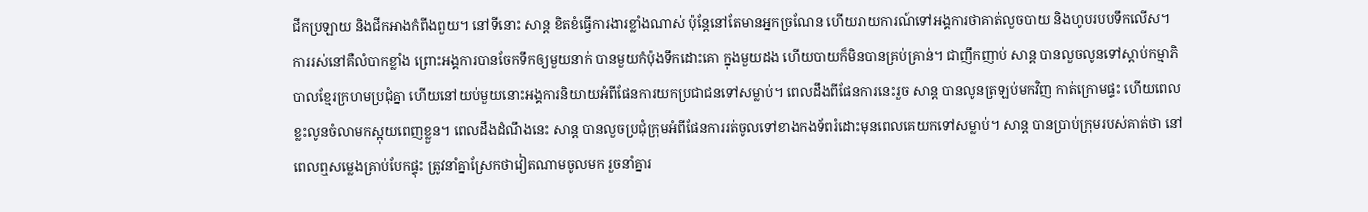ជីកប្រឡាយ និងជីកអាងកំពីងពួយ។ នៅទីនោះ សាន្ត ខិតខំធ្វើការងារខ្លាំងណាស់ ប៉ុន្តែនៅតែមានអ្នកច្រណែន ហើយរាយការណ៍ទៅអង្គការថាគាត់លួចបាយ និងហូបរបបទឹកលើស។ ការរស់នៅគឺលំបាកខ្លាំង ព្រោះអង្គការបានចែកទឹកឲ្យមួយនាក់ បានមួយកំប៉ុងទឹកដោះគោ ក្នុងមួយដង ហើយបាយក៏មិនបានគ្រប់គ្រាន់។ ជាញឹកញាប់ សាន្ត បានលួចលូនទៅស្ដាប់កម្មាភិបាលខ្មែរក្រហមប្រជុំគ្នា ហើយនៅយប់មួយនោះអង្គការនិយាយអំពីផែនការយកប្រជាជនទៅសម្លាប់។ ពេលដឹងពីផែនការនេះរួច សាន្ត បានលូនត្រឡប់មកវិញ កាត់ក្រោមផ្ទះ ហើយពេលខ្លះលូនចំលាមកស្អុយពេញខ្លួន។ ពេលដឹងដំណឹងនេះ សាន្ត បានលួចប្រជុំក្រុមអំពីផែនការរត់ចូលទៅខាងកងទ័ពរំដោះមុនពេលគេយកទៅសម្លាប់។ សាន្ត បានប្រាប់ក្រុមរបស់គាត់ថា នៅពេលឮសម្លេងគ្រាប់បែកផ្ទុះ ត្រូវនាំគ្នាស្រែកថាវៀតណាមចូលមក រួចនាំគ្នារ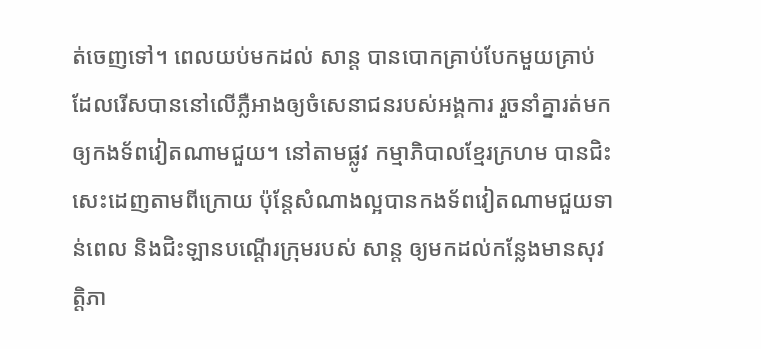ត់ចេញទៅ។ ពេលយប់មកដល់ សាន្ត បានបោកគ្រាប់បែកមួយគ្រាប់ដែលរើសបាននៅលើភ្លឺអាងឲ្យចំសេនាជនរបស់អង្គការ រួចនាំគ្នារត់មកឲ្យកងទ័ពវៀតណាមជួយ។ នៅតាមផ្លូវ កម្មាភិបាលខ្មែរក្រហម បានជិះសេះដេញតាមពីក្រោយ ប៉ុន្តែសំណាងល្អបានកងទ័ពវៀតណាមជួយទាន់ពេល និងជិះឡានបណ្ដើរក្រុមរបស់ សាន្ត ឲ្យមកដល់កន្លែងមានសុវត្តិភា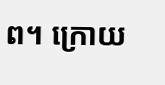ព។ ក្រោយ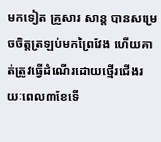មកទៀត គ្រួសារ សាន្ត បានសម្រេចចិត្តត្រឡប់មកព្រៃវែង ហើយគាត់ត្រូវធ្វើដំណើរដោយថ្មើរជើងរយៈពេល៣ខែទើ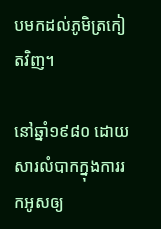បមកដល់ភូមិត្រកៀតវិញ។

នៅឆ្នាំ១៩៨០ ដោយសារលំបាកក្នុងការរកអូសឲ្យ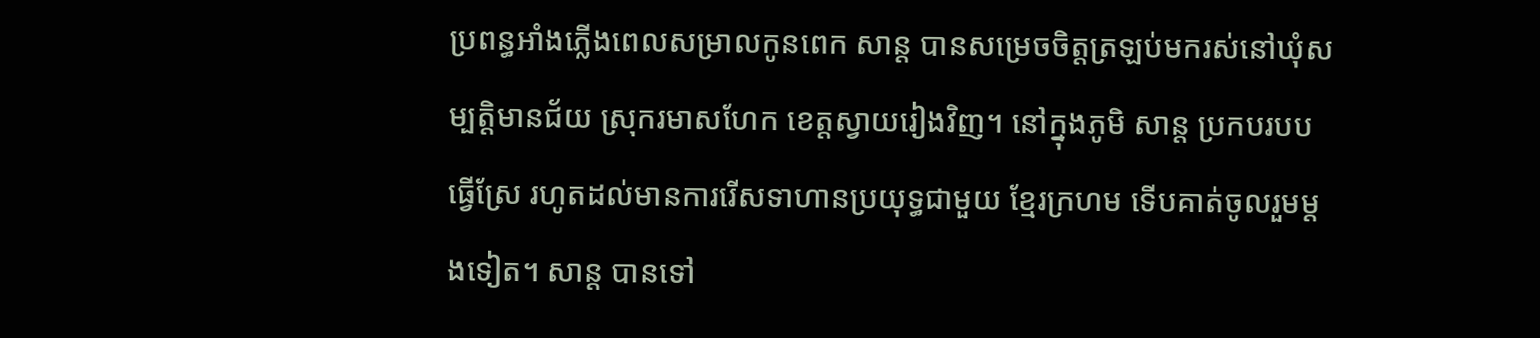ប្រពន្ធអាំងភ្លើងពេលសម្រាលកូនពេក សាន្ត បានសម្រេចចិត្តត្រឡប់មករស់នៅឃុំសម្បត្តិមានជ័យ ស្រុករមាសហែក ខេត្តស្វាយរៀងវិញ។ នៅក្នុងភូមិ សាន្ត ប្រកបរបបធ្វើស្រែ រហូតដល់មានការរើសទាហានប្រយុទ្ធជាមួយ ខ្មែរក្រហម ទើបគាត់ចូលរួមម្ដងទៀត។ សាន្ត បានទៅ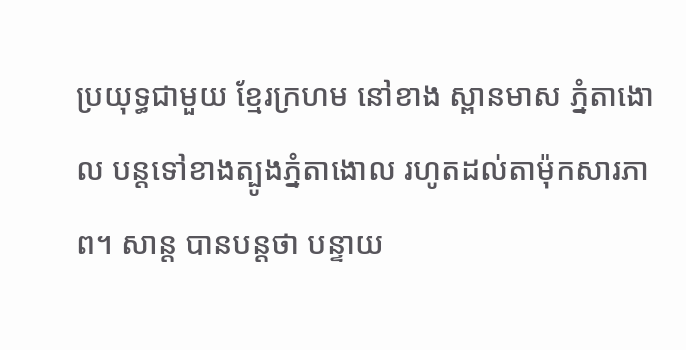ប្រយុទ្ធជាមួយ ខ្មែរក្រហម នៅខាង ស្ពានមាស ភ្នំតាងោល បន្តទៅខាងត្បូងភ្នំតាងោល រហូតដល់តាម៉ុកសារភាព។ សាន្ត បានបន្តថា បន្ទាយ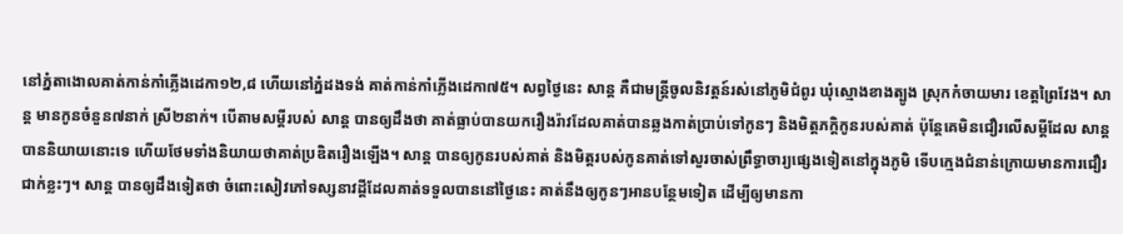នៅភ្នំតាងោលគាត់កាន់កាំភ្លើងដេកា១២,៨ ហើយនៅភ្នំដងទង់ គាត់កាន់កាំភ្លើងដេកា៧៥។ សព្វថ្ងៃនេះ សាន្ត គឺជាមន្ត្រីចូលនិវត្តន៍រស់នៅភូមិជំពូរ ឃុំស្មោងខាងត្បូង ស្រុកកំចាយមារ ខេត្តព្រៃវែង។ សាន្ត មានកូនចំនួន៧នាក់ ស្រី២នាក់។ បើតាមសម្ដីរបស់ សាន្ត បានឲ្យដឹងថា គាត់ធ្លាប់បានយករឿងរ៉ាវដែលគាត់បានឆ្លងកាត់ប្រាប់ទៅកូនៗ និងមិត្តភក្ដិកូនរបស់គាត់ ប៉ុន្តែគេមិនជឿរលើសម្ដីដែល សាន្ត បាននិយាយនោះទេ ហើយថែមទាំងនិយាយថាគាត់ប្រឌិតរឿងឡើង។ សាន្ត បានឲ្យកូនរបស់គាត់ និងមិត្តរបស់កូនគាត់ទៅសួរចាស់ព្រឹទ្ធាចារ្យផ្សេងទៀតនៅក្នុងភូមិ ទើបក្មេងជំនាន់ក្រោយមានការជឿរជាក់ខ្លះៗ។ សាន្ត បានឲ្យដឹងទៀតថា ចំពោះសៀវភៅទស្សនាវដ្ដីដែលគាត់ទទួលបាននៅថ្ងៃនេះ គាត់នឹងឲ្យកូនៗអានបន្ថែមទៀត ដើម្បីឲ្យមានកា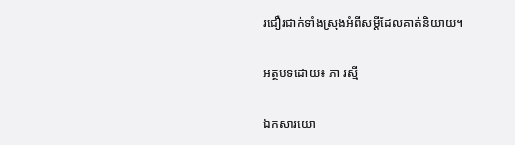រជឿរជាក់ទាំងស្រុងអំពីសម្ដីដែលគាត់និយាយ។

អត្ថបទដោយ៖ ភា រស្មី

ឯកសារយោ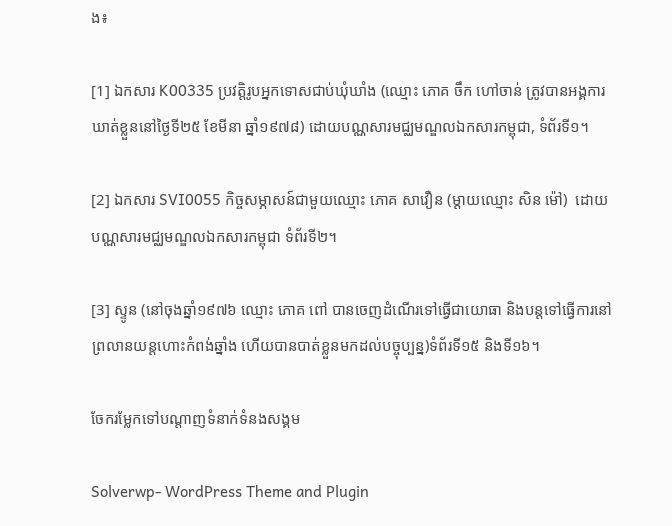ង៖

[1] ឯកសារ K00335 ប្រវត្តិរូបអ្នកទោសជាប់ឃុំឃាំង (ឈ្មោះ ភោគ ចឹក ហៅចាន់ ត្រូវបានអង្គការឃាត់ខ្លួននៅថ្ងៃទី២៥ ខែមីនា ឆ្នាំ១៩៧៨) ដោយបណ្ណសារមជ្ឈមណ្ឌលឯកសារកម្ពុជា, ទំព័រទី១។

[2] ឯកសារ SVI0055 កិច្ចសម្ភាសន៍ជាមួយឈ្មោះ ភោគ សាវឿន (ម្ដាយឈ្មោះ សិន ម៉ៅ)  ដោយ បណ្ណសារមជ្ឈមណ្ឌលឯកសារកម្ពុជា ទំព័រទី២។

[3] ស្ទូន (នៅចុងឆ្នាំ១៩៧៦ ឈ្មោះ ភោគ ពៅ បានចេញដំណើរទៅធ្វើជាយោធា និងបន្តទៅធ្វើការនៅព្រលានយន្តហោះកំពង់ឆ្នាំង ហើយបានបាត់ខ្លួនមកដល់បច្ចុប្បន្ន)ទំព័រទី១៥ និងទី១៦។

ចែករម្លែកទៅបណ្តាញទំនាក់ទំនងសង្គម

Solverwp- WordPress Theme and Plugin